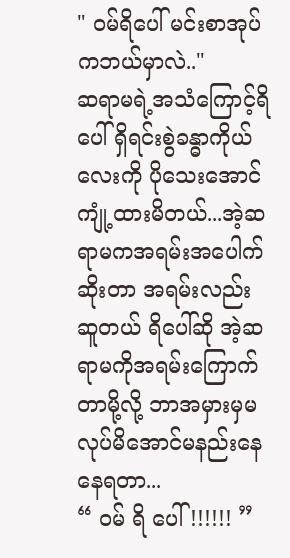" ဝမ်ရိပေါ် မင်းစာအုပ်ကဘယ်မှာလဲ.."
ဆရာမရဲ့အသံကြောင့်ရိပေါ် ရှိရင်းစွဲခန္ဓာကိုယ်လေးကို ပိုသေးအောင်ကျုံ့ထားမိတယ်...အဲ့ဆရာမကအရမ်းအပေါက်ဆိုးတာ အရမ်းလည်းဆူတယ် ရိပေါ်ဆို အဲ့ဆရာမကိုအရမ်းကြောက်တာမို့လို့ ဘာအမှားမှမလုပ်မိအောင်မနည်းနေနေရတာ...
“ ဝမ် ရိ ပေါ် !!!!!! ”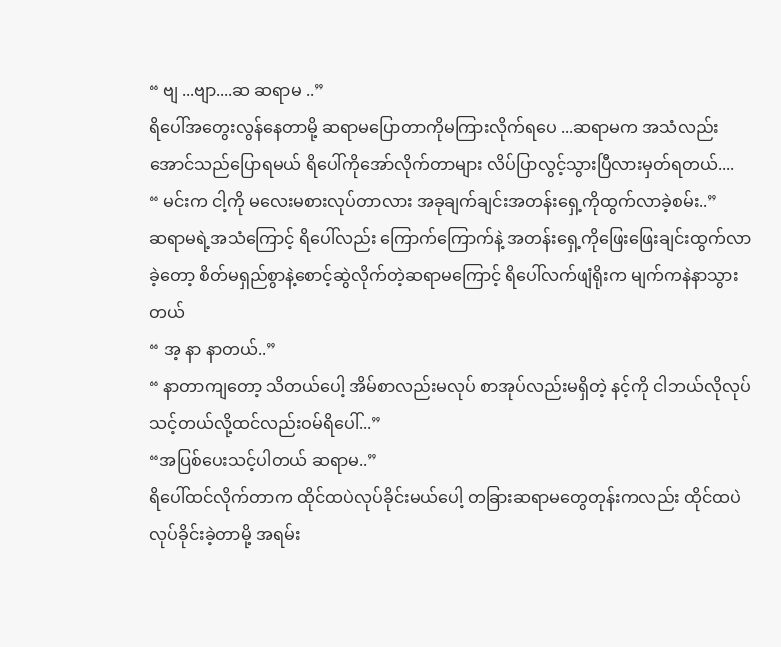“ ဗျ ...ဗျာ....ဆ ဆရာမ ..”
ရိပေါ်အတွေးလွန်နေတာမို့ ဆရာမပြောတာကိုမကြားလိုက်ရပေ ...ဆရာမက အသံလည်းအောင်သည်ပြောရမယ် ရိပေါ်ကိုအော်လိုက်တာများ လိပ်ပြာလွင့်သွားပြီလားမှတ်ရတယ်....
“ မင်းက ငါ့ကို မလေးမစားလုပ်တာလား အခုချက်ချင်းအတန်းရှေ့ကိုထွက်လာခဲ့စမ်း..”
ဆရာမရဲ့အသံကြောင့် ရိပေါ်လည်း ကြောက်ကြောက်နဲ့ အတန်းရှေ့ကိုဖြေးဖြေးချင်းထွက်လာခဲ့တော့ စိတ်မရှည်စွာနဲ့စောင့်ဆွဲလိုက်တဲ့ဆရာမကြောင့် ရိပေါ်လက်ဖျံရိုးက မျက်ကနဲနာသွားတယ်
“ အ့ နာ နာတယ်..”
“ နာတာကျတော့ သိတယ်ပေါ့ အိမ်စာလည်းမလုပ် စာအုပ်လည်းမရှိတဲ့ နင့်ကို ငါဘယ်လိုလုပ်သင့်တယ်လို့ထင်လည်းဝမ်ရိပေါ်...”
“အပြစ်ပေးသင့်ပါတယ် ဆရာမ..”
ရိပေါ်ထင်လိုက်တာက ထိုင်ထပဲလုပ်ခိုင်းမယ်ပေါ့ တခြားဆရာမတွေတုန်းကလည်း ထိုင်ထပဲလုပ်ခိုင်းခဲ့တာမို့ အရမ်း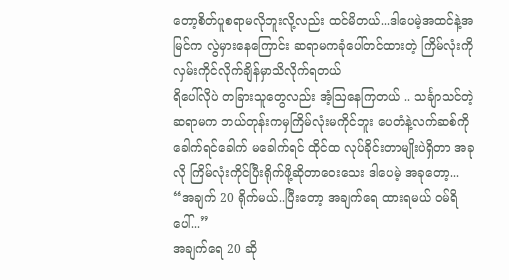တော့စိတ်ပူစရာမလိုဘူးလို့လည်း ထင်မိတယ်...ဒါပေမဲ့အထင်နဲ့အမြင်က လွဲမှားနေကြောင်း ဆရာမကခုံပေါ်တင်ထားတဲ့ ကြိမ်လုံးကို လှမ်းကိုင်လိုက်ချိန်မှာသိလိုက်ရတယ်
ရိပေါ်လိုပဲ တခြားသူတွေလည်း အံ့ဩနေကြတယ် .. သင်္ချာသင်တဲ့ဆရာမက ဘယ်တုန်းကမှကြိမ်လုံးမကိုင်ဘူး ပေတံနဲ့လက်ဆစ်ကိုခေါက်ရင်ခေါက် မခေါက်ရင် ထိုင်ထ လုပ်ခိုင်းတာမျိုးပဲရှိတာ အခုလို ကြိမ်လုံးကိုင်ပြီးရိုက်ဖို့ဆိုတာဝေးသေး ဒါပေမဲ့ အခုတော့...
“အချက် 20 ရိုက်မယ်..ပြီးတော့ အချက်ရေ ထားရမယ် ဝမ်ရိပေါ်...”
အချက်ရေ 20 ဆို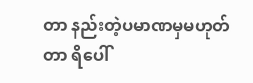တာ နည်းတဲ့ပမာဏမှမဟုတ်တာ ရိပေါ်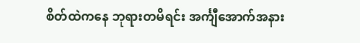စိတ်ထဲကနေ ဘုရားတမိရင်း အင်္ကျီအောက်အနား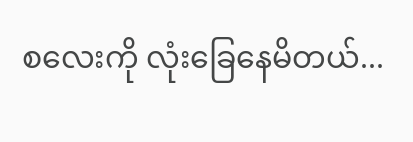စလေးကို လုံးခြေနေမိတယ်...